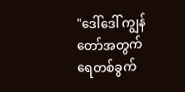"ဒေါ်ဒေါ် ကျွန်တော်အတွက် ရေတစ်ခွက်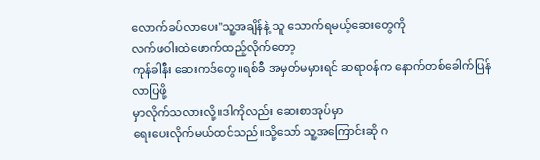လောက်ခပ်လာပေး"သူ့အချိန်နဲ့ သူ သောက်ရမယ့်ဆေးတွေကို
လက်ဖဝါးထဲဖောက်ထည့်လိုက်တော့
ကုန်ခါနီး ဆေးကဒ်တွေ။ရစ်ခီ အမှတ်မမှားရင် ဆရာ၀န်က နောက်တစ်ခေါက်ပြန်လာပြဖို့
မှာလိုက်သလားလို့။ဒါကိုလည်း ဆေးစာအုပ်မှာ
ရေးပေးလိုက်မယ်ထင်သည်။သို့သော် သူ့အကြောင်းဆို ဂ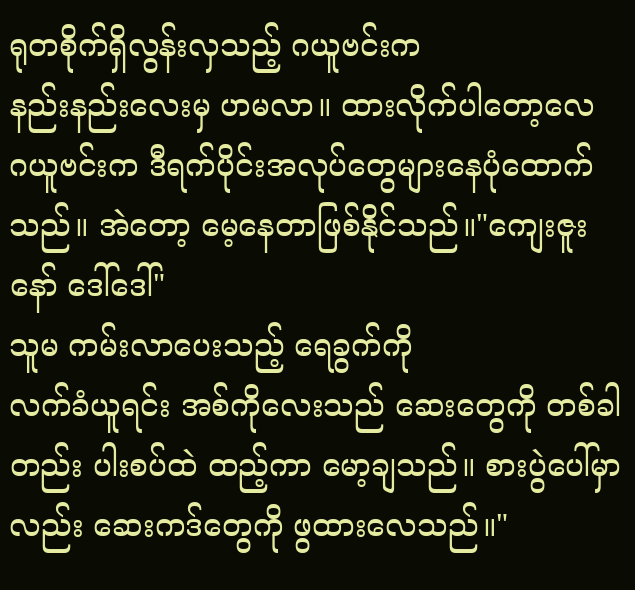ရုတစိုက်ရှိလွန်းလှသည့် ဂယူဗင်းက
နည်းနည်းလေးမှ ဟမလာ။ ထားလိုက်ပါတော့လေ
ဂယူဗင်းက ဒီရက်ပိုင်းအလုပ်တွေများနေပုံထောက်သည်။ အဲတော့ မေ့နေတာဖြစ်နိုင်သည်။"ကျေးဇူးနော် ဒေါ်ဒေါ်"
သူမ ကမ်းလာပေးသည့် ရေခွက်ကို
လက်ခံယူရင်း အစ်ကိုလေးသည် ဆေးတွေကို တစ်ခါတည်း ပါးစပ်ထဲ ထည့်ကာ မော့ချသည်။ စားပွဲပေါ်မှာလည်း ဆေးကဒ်တွေကို ဖွထားလေသည်။"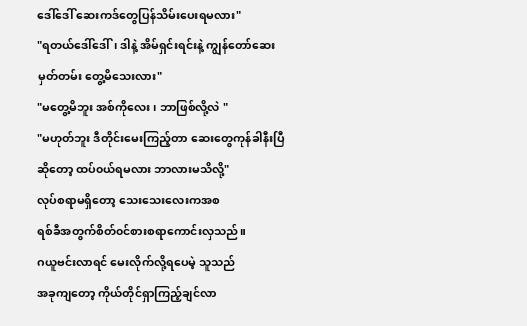ဒေါ်ဒေါ် ဆေးကဒ်တွေပြန်သိမ်းပေးရမလား"
"ရတယ်ဒေါ်ဒေါ်၊ ဒါနဲ့ အိမ်ရှင်းရင်းနဲ့ ကျွန်တော်ဆေးမှတ်တမ်း တွေ့မိသေးလား"
"မတွေ့မိဘူး အစ်ကိုလေး၊ ဘာဖြစ်လို့လဲ "
"မဟုတ်ဘူး ဒီတိုင်းမေးကြည့်တာ ဆေးတွေကုန်ခါနီးပြီဆိုတော့ ထပ်၀ယ်ရမလား ဘာလားမသိလို့"
လုပ်စရာမရှိတော့ သေးသေးလေးကအစ
ရစ်ခီအတွက်စိတ်၀င်စားစရာကောင်းလှသည်။
ဂယူဗင်းလာရင် မေးလိုက်လို့ရပေမဲ့ သူသည်
အခုကျတော့ ကိုယ်တိုင်ရှာကြည့်ချင်လာ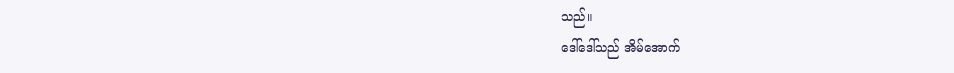သည်။
ဒေါ်ဒေါ်သည် အိမ်အောက်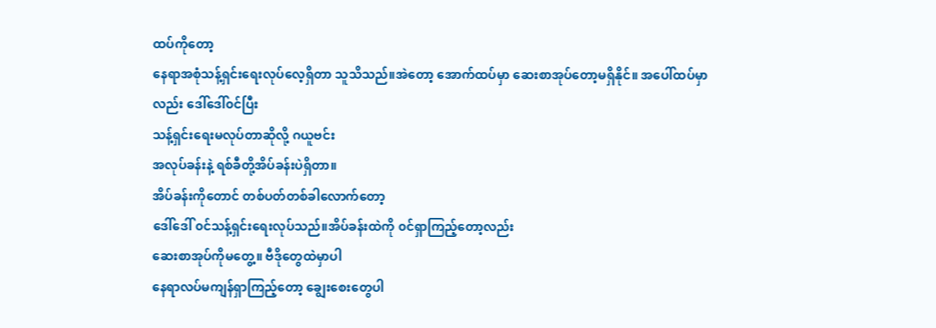ထပ်ကိုတော့
နေရာအစုံသန့်ရှင်းရေးလုပ်လေ့ရှိတာ သူသိသည်။အဲတော့ အောက်ထပ်မှာ ဆေးစာအုပ်တော့မရှိနိုင်။ အပေါ်ထပ်မှာလည်း ဒေါ်ဒေါ်၀င်ပြီး
သန့်ရှင်းရေးမလုပ်တာဆိုလို့ ဂယူဗင်း
အလုပ်ခန်းနဲ့ ရစ်ခီတို့အိပ်ခန်းပဲရှိတာ။
အိပ်ခန်းကိုတောင် တစ်ပတ်တစ်ခါလောက်တော့
ဒေါ်ဒေါ် ၀င်သန့်ရှင်းရေးလုပ်သည်။အိပ်ခန်းထဲကို ၀င်ရှာကြည့်တော့လည်း
ဆေးစာအုပ်ကိုမတွေ့။ ဗီဒိုတွေထဲမှာပါ
နေရာလပ်မကျန်ရှာကြည့်တော့ ချွေးစေးတွေပါ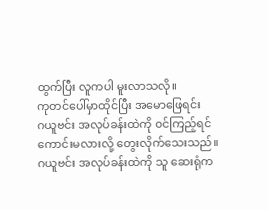ထွက်ပြီး လူကပါ မူးလာသလို။
ကုတင်ပေါ်မှာထိုင်ပြီး အမောဖြေရင်း
ဂယူဗင်း အလုပ်ခန်းထဲကို ၀င်ကြည့်ရင်
ကောင်းမလားလို့ တွေးလိုက်သေးသည်။
ဂယူဗင်း အလုပ်ခန်းထဲကို သူ ဆေးရုံက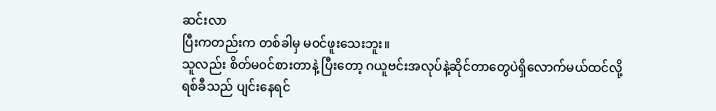ဆင်းလာ
ပြီးကတည်းက တစ်ခါမှ မ၀င်ဖူးသေးဘူး။
သူလည်း စိတ်မ၀င်စားတာနဲ့ ပြီးတော့ ဂယူဗင်းအလုပ်နဲ့ဆိုင်တာတွေပဲရှိလောက်မယ်ထင်လို့
ရစ်ခီသည် ပျင်းနေရင်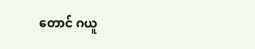တောင် ဂယူ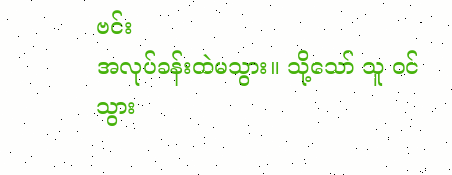ဗင်း
အလုပ်ခန်းထဲမသွား။ သို့သော် သူ ၀င်သွား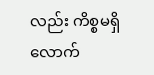လည်း ကိစ္စမရှိလောက်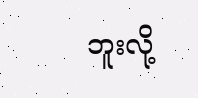ဘူးလို့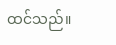ထင်သည်။